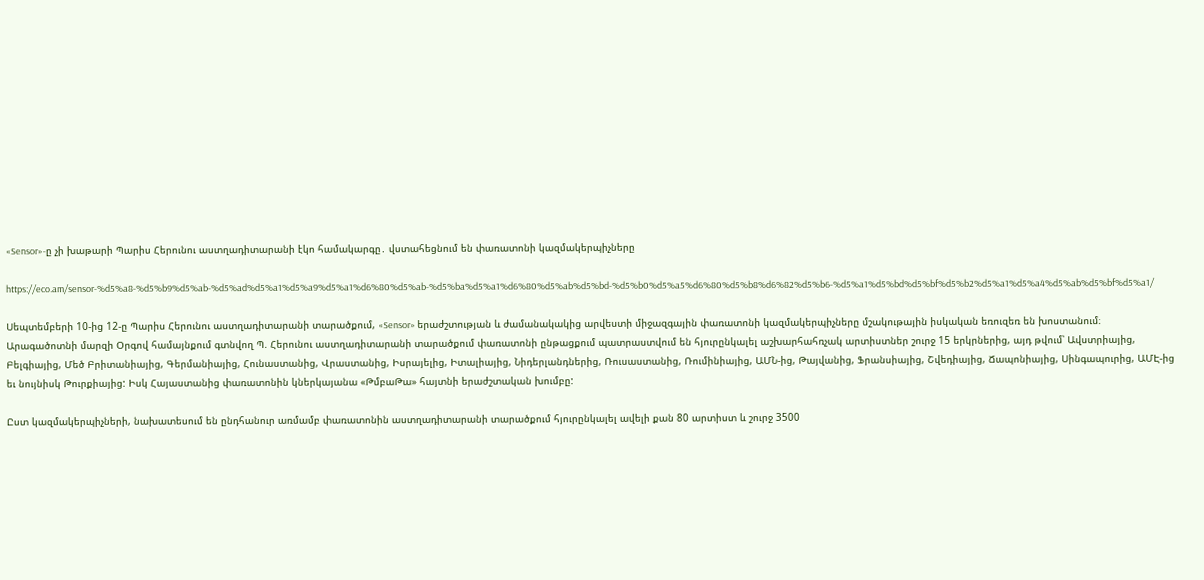«Sensor»-ը չի խաթարի Պարիս Հերունու աստղադիտարանի էկո համակարգը․ վստահեցնում են փառատոնի կազմակերպիչները

https://eco.am/sensor-%d5%a8-%d5%b9%d5%ab-%d5%ad%d5%a1%d5%a9%d5%a1%d6%80%d5%ab-%d5%ba%d5%a1%d6%80%d5%ab%d5%bd-%d5%b0%d5%a5%d6%80%d5%b8%d6%82%d5%b6-%d5%a1%d5%bd%d5%bf%d5%b2%d5%a1%d5%a4%d5%ab%d5%bf%d5%a1/

Սեպտեմբերի 10-ից 12-ը Պարիս Հերունու աստղադիտարանի տարածքում, «Sensor» երաժշտության և ժամանակակից արվեստի միջազգային փառատոնի կազմակերպիչները մշակութային իսկական եռուզեռ են խոստանում։ Արագածոտնի մարզի Օրգով համայնքում գտնվող Պ. Հերունու աստղադիտարանի տարածքում փառատոնի ընթացքում պատրաստվում են հյուրընկալել աշխարհահռչակ արտիստներ շուրջ 15 երկրներից, այդ թվում՝ Ավստրիայից, Բելգիայից, Մեծ Բրիտանիայից, Գերմանիայից, Հունաստանից, Վրաստանից, Իսրայելից, Իտալիայից, Նիդերլանդներից, Ռուսաստանից, Ռումինիայից, ԱՄՆ-ից, Թայվանից, Ֆրանսիայից, Շվեդիայից, Ճապոնիայից, Սինգապուրից, ԱՄԷ-ից եւ նույնիսկ Թուրքիայից: Իսկ Հայաստանից փառատոնին կներկայանա «ԹմբաԹա» հայտնի երաժշտական խումբը:

Ըստ կազմակերպիչների, նախատեսում են ընդհանուր առմամբ փառատոնին աստղադիտարանի տարածքում հյուրընկալել ավելի քան 80 արտիստ և շուրջ 3500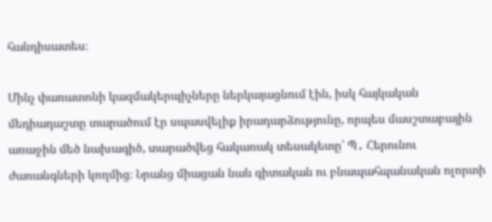հանդիսատես։

Մինչ փառատոնի կազմակերպիչները ներկայացնում էին, իսկ հայկական մեդիադաշտը տարածում էր սպասվելիք իրադարձությունը, որպես մասշտաբային առաջին մեծ նախագիծ, տարածվեց հակառակ տեսակետը՝ Պ․ Հերունու ժառանգների կողմից։ Նրանց միացան նաև գիտական ու բնապահպանական ոլորտի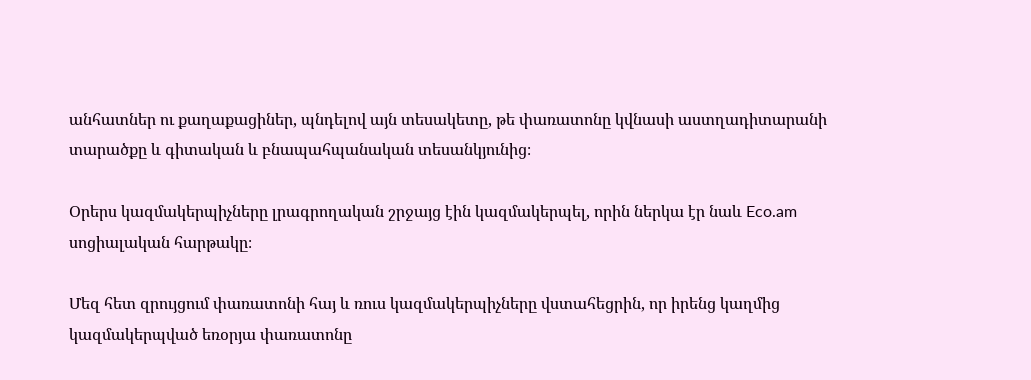անհատներ ու քաղաքացիներ, պնդելով այն տեսակետը, թե փառատոնը կվնասի աստղադիտարանի տարածքը և գիտական և բնապահպանական տեսանկյունից։

Օրերս կազմակերպիչները լրագրողական շրջայց էին կազմակերպել, որին ներկա էր նաև Eco.am սոցիալական հարթակը։

Մեզ հետ զրույցում փառատոնի հայ և ռուս կազմակերպիչները վստահեցրին, որ իրենց կաղմից կազմակերպված եռօրյա փառատոնը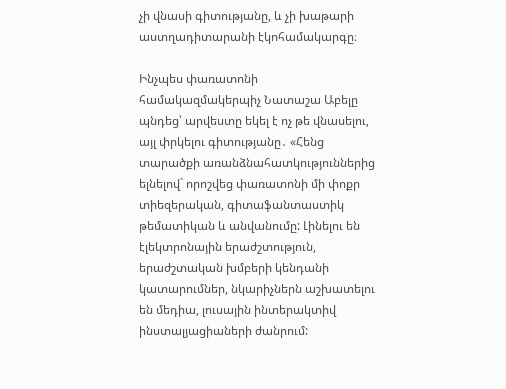չի վնասի գիտությանը, և չի խաթարի աստղադիտարանի էկոհամակարգը։

Ինչպես փառատոնի համակազմակերպիչ Նատաշա Աբելը պնդեց՝ արվեստը եկել է ոչ թե վնասելու, այլ փրկելու գիտությանը․ «Հենց տարածքի առանձնահատկություններից ելնելով` որոշվեց փառատոնի մի փոքր տիեզերական, գիտաֆանտաստիկ թեմատիկան և անվանումը: Լինելու են էլեկտրոնային երաժշտություն, երաժշտական խմբերի կենդանի կատարումներ, նկարիչներն աշխատելու են մեդիա, լուսային ինտերակտիվ ինստալյացիաների ժանրում: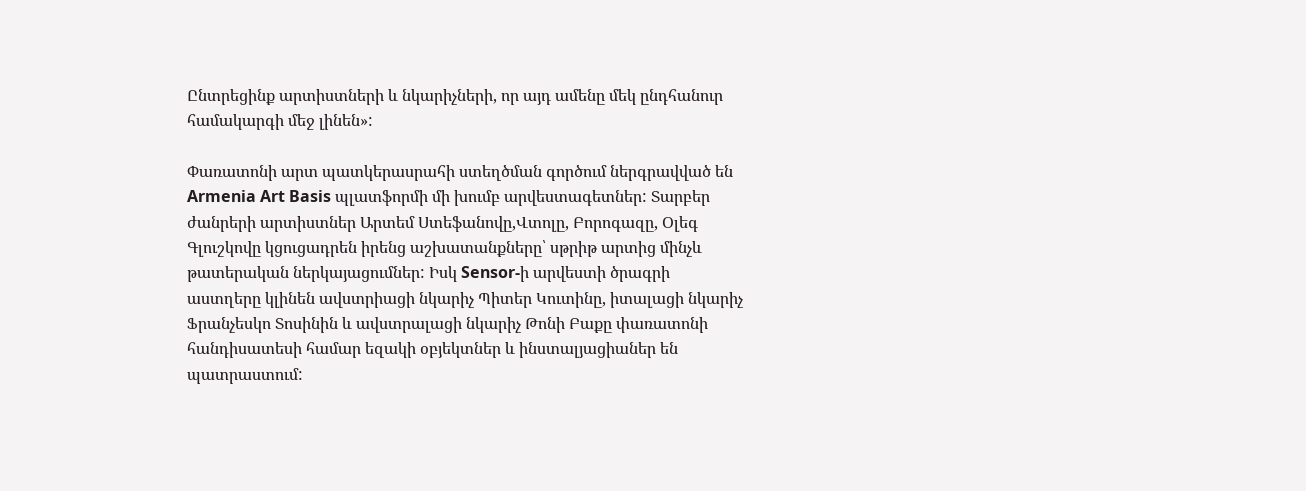Ընտրեցինք արտիստների և նկարիչների, որ այդ ամենը մեկ ընդհանուր համակարգի մեջ լինեն»:

Փառատոնի արտ պատկերասրահի ստեղծման գործում ներգրավված են Armenia Art Basis պլատֆորմի մի խումբ արվեստագետներ: Տարբեր ժանրերի արտիստներ Արտեմ Ստեֆանովը,Վտոլը, Բորոգազը, Օլեգ Գլուշկովը կցուցադրեն իրենց աշխատանքները՝ սթրիթ արտից մինչև թատերական ներկայացումներ: Իսկ Sensor-ի արվեստի ծրագրի աստղերը կլինեն ավստրիացի նկարիչ Պիտեր Կուտինը, իտալացի նկարիչ Ֆրանչեսկո Տոսինին և ավստրալացի նկարիչ Թոնի Բաքը փառատոնի հանդիսատեսի համար եզակի օբյեկտներ և ինստալյացիաներ են պատրաստում: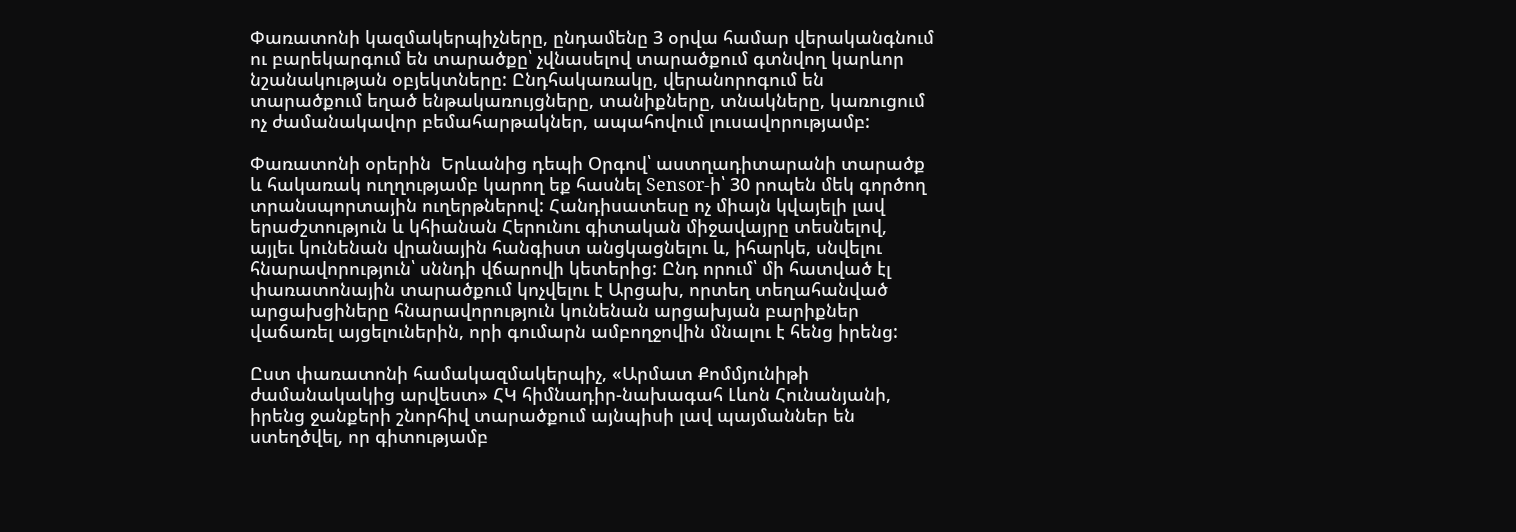Փառատոնի կազմակերպիչները, ընդամենը 3 օրվա համար վերականգնում ու բարեկարգում են տարածքը՝ չվնասելով տարածքում գտնվող կարևոր նշանակության օբյեկտները: Ընդհակառակը, վերանորոգում են տարածքում եղած ենթակառույցները, տանիքները, տնակները, կառուցում ոչ ժամանակավոր բեմահարթակներ, ապահովում լուսավորությամբ:

Փառատոնի օրերին  Երևանից դեպի Օրգով՝ աստղադիտարանի տարածք և հակառակ ուղղությամբ կարող եք հասնել Sensor-ի՝ 30 րոպեն մեկ գործող տրանսպորտային ուղերթներով: Հանդիսատեսը ոչ միայն կվայելի լավ երաժշտություն և կհիանան Հերունու գիտական միջավայրը տեսնելով, այլեւ կունենան վրանային հանգիստ անցկացնելու և, իհարկե, սնվելու հնարավորություն՝ սննդի վճարովի կետերից: Ընդ որում՝ մի հատված էլ փառատոնային տարածքում կոչվելու է Արցախ, որտեղ տեղահանված արցախցիները հնարավորություն կունենան արցախյան բարիքներ վաճառել այցելուներին, որի գումարն ամբողջովին մնալու է հենց իրենց:

Ըստ փառատոնի համակազմակերպիչ, «Արմատ Քոմմյունիթի ժամանակակից արվեստ» ՀԿ հիմնադիր-նախագահ Լևոն Հունանյանի, իրենց ջանքերի շնորհիվ տարածքում այնպիսի լավ պայմաններ են ստեղծվել, որ գիտությամբ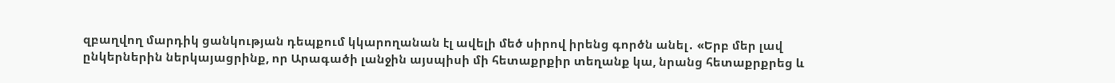զբաղվող մարդիկ ցանկության դեպքում կկարողանան էլ ավելի մեծ սիրով իրենց գործն անել․ «Երբ մեր լավ ընկերներին ներկայացրինք, որ Արագածի լանջին այսպիսի մի հետաքրքիր տեղանք կա, նրանց հետաքրքրեց և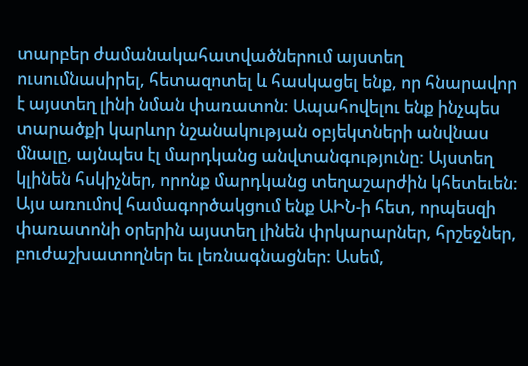տարբեր ժամանակահատվածներում այստեղ ուսումնասիրել, հետազոտել և հասկացել ենք, որ հնարավոր է այստեղ լինի նման փառատոն: Ապահովելու ենք ինչպես տարածքի կարևոր նշանակության օբյեկտների անվնաս մնալը, այնպես էլ մարդկանց անվտանգությունը: Այստեղ կլինեն հսկիչներ, որոնք մարդկանց տեղաշարժին կհետեւեն: Այս առումով համագործակցում ենք ԱԻՆ-ի հետ, որպեսզի փառատոնի օրերին այստեղ լինեն փրկարարներ, հրշեջներ, բուժաշխատողներ եւ լեռնագնացներ: Ասեմ,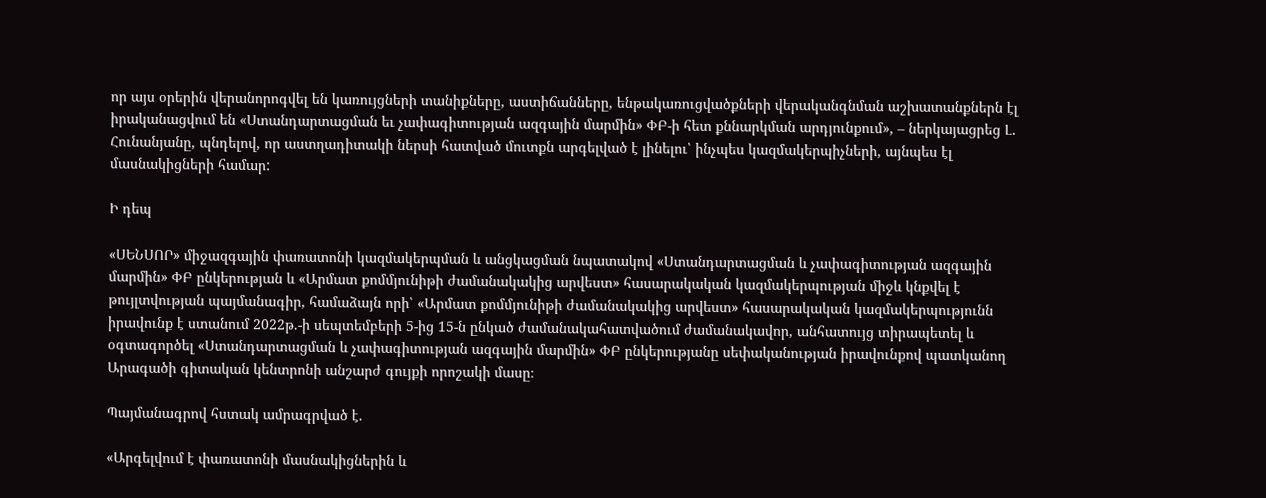որ այս օրերին վերանորոգվել են կառույցների տանիքները, աստիճանները, ենթակառուցվածքների վերականգնման աշխատանքներն էլ իրականացվում են «Ստանդարտացման եւ չափագիտության ազգային մարմին» ՓԲ-ի հետ քննարկման արդյունքում», – ներկայացրեց Լ․ Հունանյանը, պնդելով, որ աստղադիտակի ներսի հատված մուտքն արգելված է լինելու՝ ինչպես կազմակերպիչների, այնպես էլ մասնակիցների համար:

Ի դեպ

«ՍԵՆՍՈՐ» միջազգային փառատոնի կազմակերպման և անցկացման նպատակով «Ստանդարտացման և չափագիտության ազգային մարմին» ՓԲ ընկերության և «Արմատ քոմմյունիթի ժամանակակից արվեստ» հասարակական կազմակերպության միջև կնքվել է թույլտվության պայմանագիր, համաձայն որի՝ «Արմատ քոմմյունիթի ժամանակակից արվեստ» հասարակական կազմակերպությունն իրավունք է ստանում 2022թ.-ի սեպտեմբերի 5-ից 15-ն ընկած ժամանակահատվածում ժամանակավոր, անհատույց տիրապետել և օգտագործել «Ստանդարտացման և չափագիտության ազգային մարմին» ՓԲ ընկերությանը սեփականության իրավունքով պատկանող Արագածի գիտական կենտրոնի անշարժ գույքի որոշակի մասը։

Պայմանագրով հստակ ամրագրված է.

«Արգելվում է փառատոնի մասնակիցներին և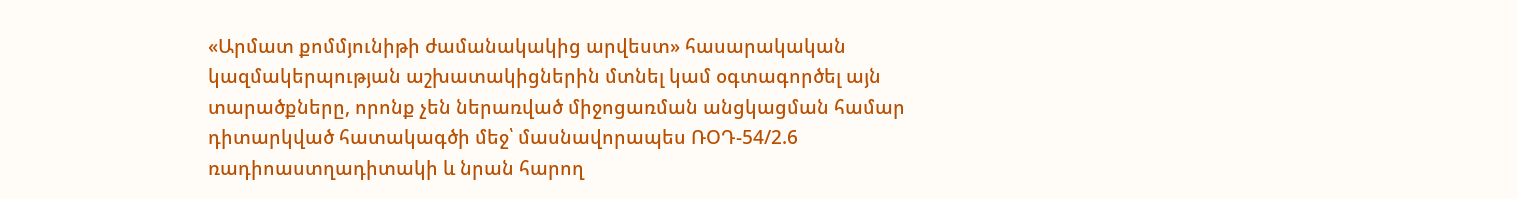«Արմատ քոմմյունիթի ժամանակակից արվեստ» հասարակական կազմակերպության աշխատակիցներին մտնել կամ օգտագործել այն տարածքները, որոնք չեն ներառված միջոցառման անցկացման համար դիտարկված հատակագծի մեջ՝ մասնավորապես ՌՕԴ-54/2.6 ռադիոաստղադիտակի և նրան հարող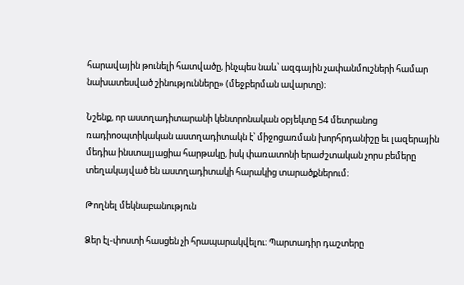հարավային թունելի հատվածը, ինչպես նաև՝ ազգային չափանմուշների համար նախատեսված շինությունները» (մեջբերման ավարտը)։

Նշենք, որ աստղադիտարանի կենտրոնական օբյեկտը 54 մետրանոց ռադիոօպտիկական աստղադիտակն է՝ միջոցառման խորհրդանիշը եւ լազերային մեդիա ինստալյացիա հարթակը, իսկ փառատոնի երաժշտական չորս բեմերը տեղակայված են աստղադիտակի հարակից տարածքներում։

Թողնել մեկնաբանություն

Ձեր էլ-փոստի հասցեն չի հրապարակվելու։ Պարտադիր դաշտերը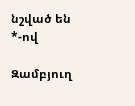նշված են *-ով

Զամբյուղ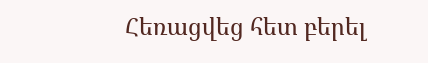Հեռացվեց հետ բերել